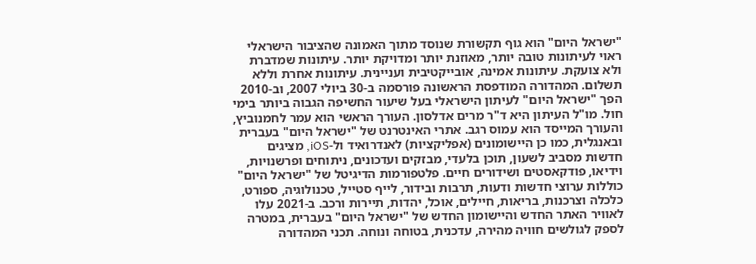"ישראל היום" הוא גוף תקשורת שנוסד מתוך האמונה שהציבור הישראלי ראוי לעיתונות טובה יותר, מאוזנת יותר ומדויקת יותר. עיתונות שמדברת ולא צועקת. עיתונות אמינה, אובייקטיבית ועניינית. עיתונות אחרת וללא תשלום. המהדורה המודפסת הראשונה פורסמה ב-30 ביולי 2007, וב-2010 הפך "ישראל היום" לעיתון הישראלי בעל שיעור החשיפה הגבוה ביותר בימי חול. מו"ל העיתון היא ד"ר מרים אדלסון. העורך הראשי הוא עמר לחמנוביץ, והעורך המייסד הוא עמוס רגב. אתרי האינטרנט של "ישראל היום" בעברית ובאנגלית, כמו כן היישומונים (אפליקציות) לאנדרואיד ול-iOS, מציגים חדשות מסביב לשעון, תוכן בלעדי, מבזקים ועדכונים, ניתוחים ופרשנויות, וידיאו, פודקאסטים ושידורים חיים. פלטפורמות הדיגיטל של "ישראל היום" כוללות ערוצי חדשות ודעות, תרבות ובידור, לייף סטייל, טכנולוגיה, ספורט, כלכלה וצרכנות, בריאות, חיילים, אוכל, יהדות, תיירות ורכב. ב-2021 עלו לאוויר האתר החדש והיישומון החדש של "ישראל היום" בעברית, במטרה לספק לגולשים חוויה מהירה, עדכנית, בטוחה ונוחה. תכני המהדורה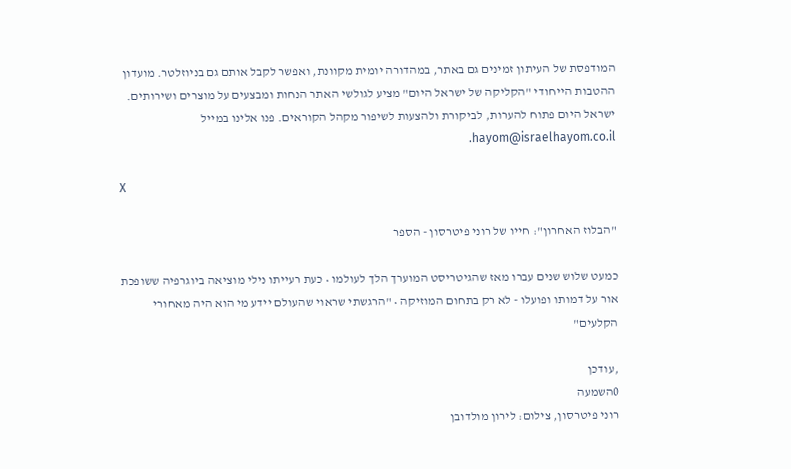המודפסת של העיתון זמינים גם באתר, במהדורה יומית מקוונת, ואפשר לקבל אותם גם בניוזלטר. מועדון ההטבות הייחודי "הקליקה של ישראל היום" מציע לגולשי האתר הנחות ומבצעים על מוצרים ושירותים. ישראל היום פתוח להערות, לביקורת ולהצעות לשיפור מקהל הקוראים. פנו אלינו במייל hayom@israelhayom.co.il.

X

"הבלוז האחרון": חייו של רוני פיטרסון - הספר

כמעט שלוש שנים עברו מאז שהגיטריסט המוערך הלך לעולמו • כעת רעייתו נילי מוציאה ביוגרפיה ששופכת אור על דמותו ופועלו - לא רק בתחום המוזיקה • "הרגשתי שראוי שהעולם יידע מי הוא היה מאחורי הקלעים"

,עודכן
0השמעה
רוני פיטרסון, צילום: לירון מולדובן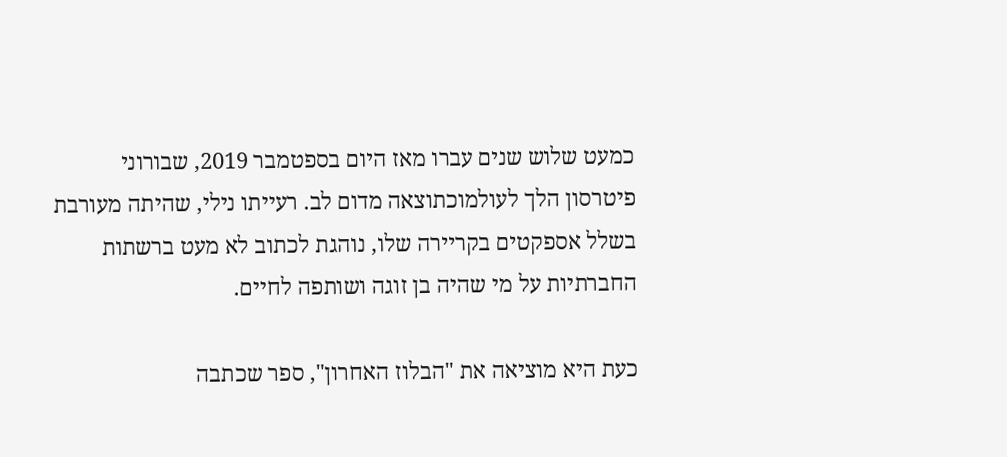כמעט שלוש שנים עברו מאז היום בספטמבר 2019, שבורוני פיטרסון הלך לעולמוכתוצאה מדום לב. רעייתו נילי, שהיתה מעורבת בשלל אספקטים בקריירה שלו, נוהגת לכתוב לא מעט ברשתות החברתיות על מי שהיה בן זוגה ושותפה לחיים.

כעת היא מוציאה את "הבלוז האחרון", ספר שכתבה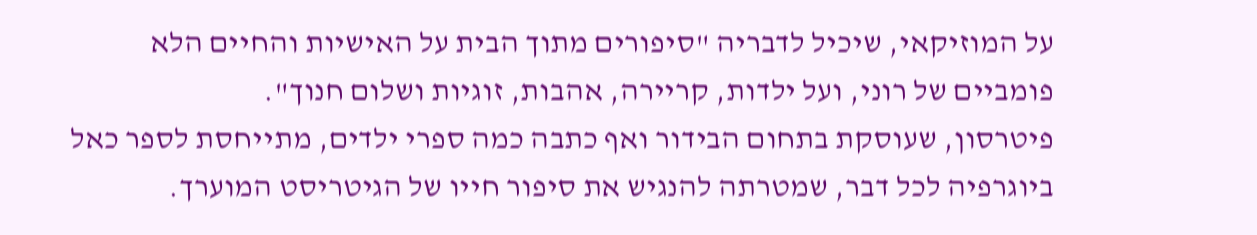על המוזיקאי, שיכיל לדבריה "סיפורים מתוך הבית על האישיות והחיים הלא פומביים של רוני, ועל ילדות, קריירה, אהבות, זוגיות ושלום חנוך".
פיטרסון, שעוסקת בתחום הבידור ואף כתבה כמה ספרי ילדים, מתייחסת לספר כאל ביוגרפיה לכל דבר, שמטרתה להנגיש את סיפור חייו של הגיטריסט המוערך.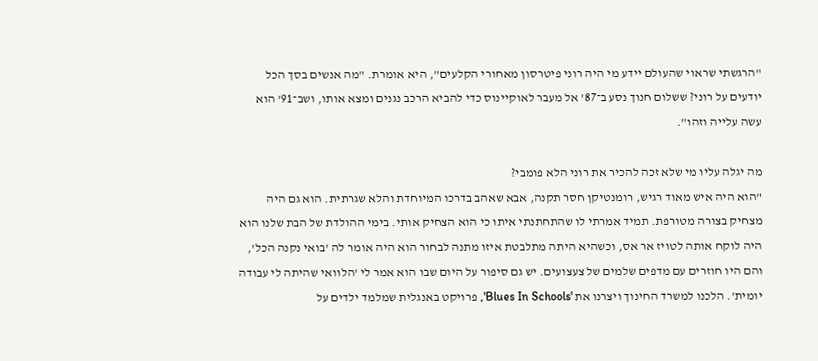"הרגשתי שראוי שהעולם יידע מי היה רוני פיטרסון מאחורי הקלעים", היא אומרת. "מה אנשים בסך הכל יודעים על רוני? ששלום חנוך נסע ב־87' אל מעבר לאוקיינוס כדי להביא הרכב נגנים ומצא אותו, ושב־91' הוא עשה עלייה וזהו".

מה יגלה עליו מי שלא זכה להכיר את רוני הלא פומבי?
"הוא היה איש מאוד רגיש, רומנטיקן חסר תקנה, אבא שאהב בדרכו המיוחדת והלא שגרתית. הוא גם היה מצחיק בצורה מטורפת. תמיד אמרתי לו שהתחתנתי איתו כי הוא הצחיק אותי. בימי ההולדת של הבת שלנו הוא היה לוקח אותה לטויז אר אס, וכשהיא היתה מתלבטת איזו מתנה לבחור הוא היה אומר לה 'בואי נקנה הכל', והם היו חוזרים עם מדפים שלמים של צעצועים. יש גם סיפור על היום שבו הוא אמר לי 'הלוואי שהיתה לי עבודה יומית'. הלכנו למשרד החינוך ויצרנו את 'Blues In Schools', פרויקט באנגלית שמלמד ילדים על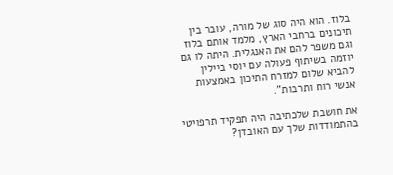בלוז. הוא היה סוג של מורה, עובר בין תיכונים ברחבי הארץ, מלמד אותם בלוז וגם משפר להם את האנגלית. היתה לו גם יוזמה בשיתוף פעולה עם יוסי ביילין להביא שלום למזרח התיכון באמצעות אנשי רוח ותרבות".

את חושבת שלכתיבה היה תפקיד תרפויטי בהתמודדות שלך עם האובדן?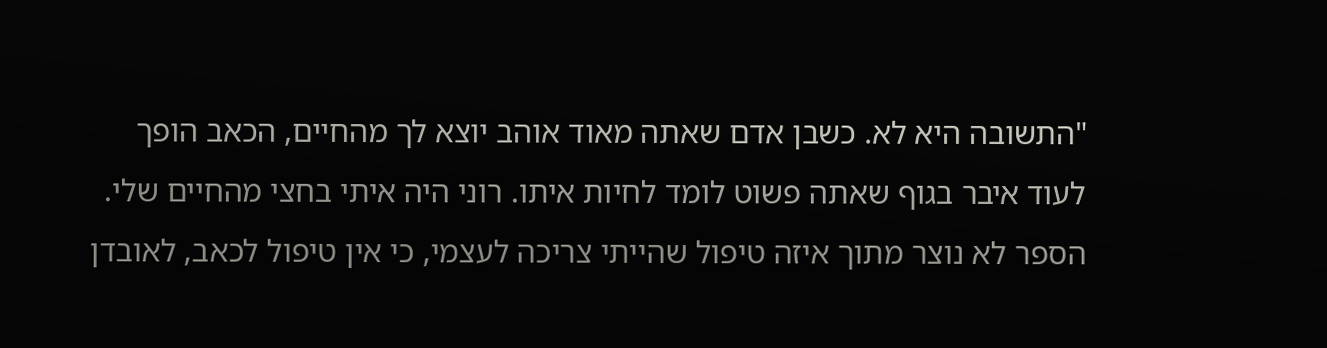"התשובה היא לא. כשבן אדם שאתה מאוד אוהב יוצא לך מהחיים, הכאב הופך לעוד איבר בגוף שאתה פשוט לומד לחיות איתו. רוני היה איתי בחצי מהחיים שלי. הספר לא נוצר מתוך איזה טיפול שהייתי צריכה לעצמי, כי אין טיפול לכאב, לאובדן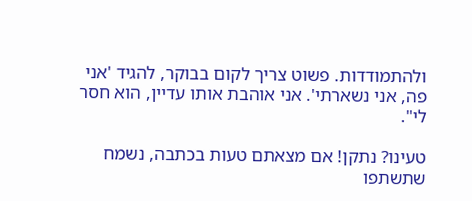ולהתמודדות. פשוט צריך לקום בבוקר, להגיד 'אני פה, אני נשארתי'. אני אוהבת אותו עדיין, הוא חסר לי".

טעינו? נתקן! אם מצאתם טעות בכתבה, נשמח שתשתפו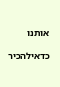אותנו

כדאילהכיר